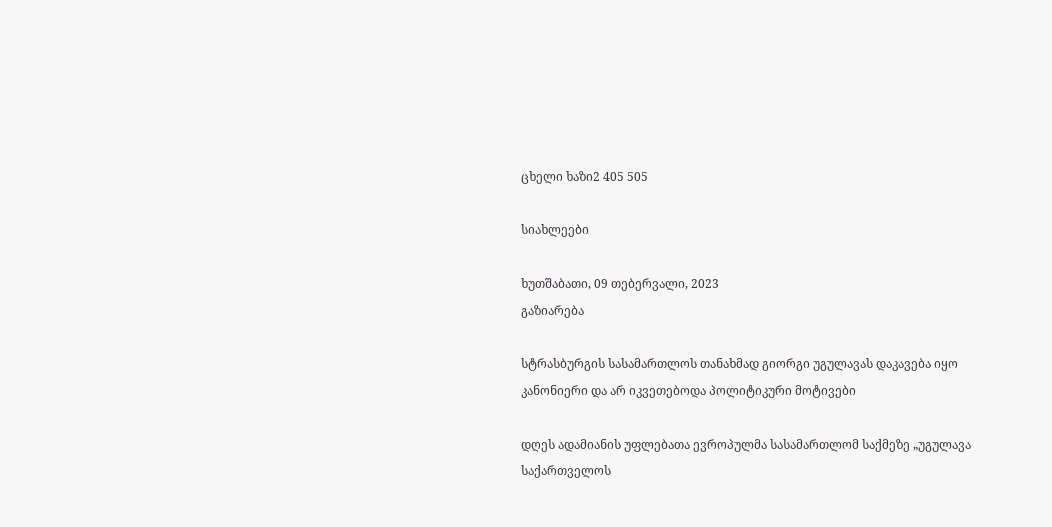ცხელი ხაზი2 405 505

სიახლეები

ხუთშაბათი, 09 თებერვალი, 2023
გაზიარება

სტრასბურგის სასამართლოს თანახმად გიორგი უგულავას დაკავება იყო კანონიერი და არ იკვეთებოდა პოლიტიკური მოტივები

დღეს ადამიანის უფლებათა ევროპულმა სასამართლომ საქმეზე „უგულავა საქართველოს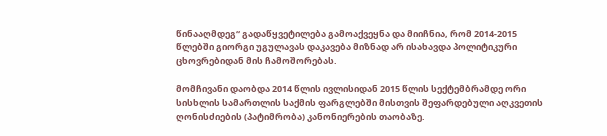წინააღმდეგ“ გადაწყვეტილება გამოაქვეყნა და მიიჩნია, რომ 2014-2015 წლებში გიორგი უგულავას დაკავება მიზნად არ ისახავდა პოლიტიკური ცხოვრებიდან მის ჩამოშორებას.

მომჩივანი დაობდა 2014 წლის ივლისიდან 2015 წლის სექტემბრამდე ორი სისხლის სამართლის საქმის ფარგლებში მისთვის შეფარდებული აღკვეთის ღონისძიების (პატიმრობა) კანონიერების თაობაზე.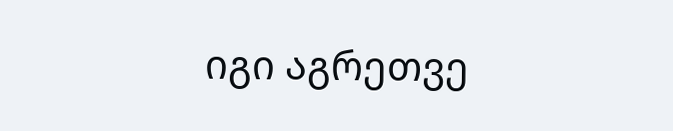იგი აგრეთვე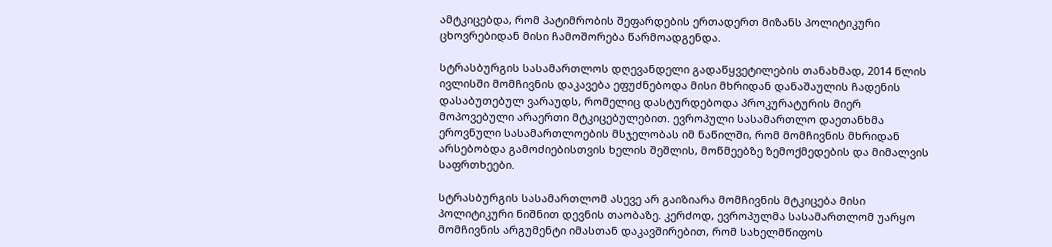ამტკიცებდა, რომ პატიმრობის შეფარდების ერთადერთ მიზანს პოლიტიკური ცხოვრებიდან მისი ჩამოშორება წარმოადგენდა.

სტრასბურგის სასამართლოს დღევანდელი გადაწყვეტილების თანახმად, 2014 წლის ივლისში მომჩივნის დაკავება ეფუძნებოდა მისი მხრიდან დანაშაულის ჩადენის დასაბუთებულ ვარაუდს, რომელიც დასტურდებოდა პროკურატურის მიერ მოპოვებული არაერთი მტკიცებულებით. ევროპული სასამართლო დაეთანხმა ეროვნული სასამართლოების მსჯელობას იმ ნაწილში, რომ მომჩივნის მხრიდან არსებობდა გამოძიებისთვის ხელის შეშლის, მოწმეებზე ზემოქმედების და მიმალვის საფრთხეები.

სტრასბურგის სასამართლომ ასევე არ გაიზიარა მომჩივნის მტკიცება მისი პოლიტიკური ნიშნით დევნის თაობაზე. კერძოდ, ევროპულმა სასამართლომ უარყო მომჩივნის არგუმენტი იმასთან დაკავშირებით, რომ სახელმწიფოს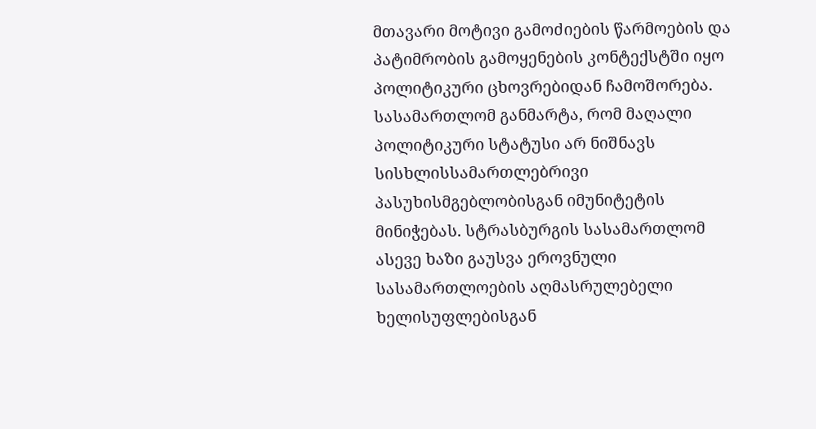მთავარი მოტივი გამოძიების წარმოების და პატიმრობის გამოყენების კონტექსტში იყო პოლიტიკური ცხოვრებიდან ჩამოშორება. სასამართლომ განმარტა, რომ მაღალი პოლიტიკური სტატუსი არ ნიშნავს სისხლისსამართლებრივი პასუხისმგებლობისგან იმუნიტეტის მინიჭებას. სტრასბურგის სასამართლომ ასევე ხაზი გაუსვა ეროვნული სასამართლოების აღმასრულებელი ხელისუფლებისგან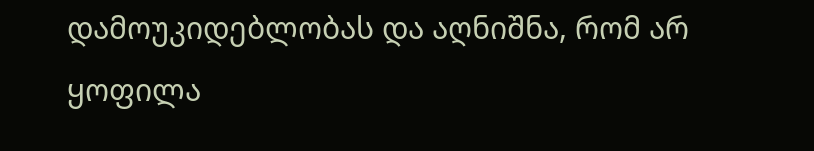დამოუკიდებლობას და აღნიშნა, რომ არ ყოფილა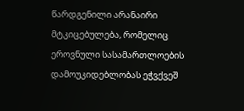წარდგენილი არანაირი მტკიცებულება, რომელიც ეროვნული სასამართლოების დამოუკიდებლობას ეჭვქვეშ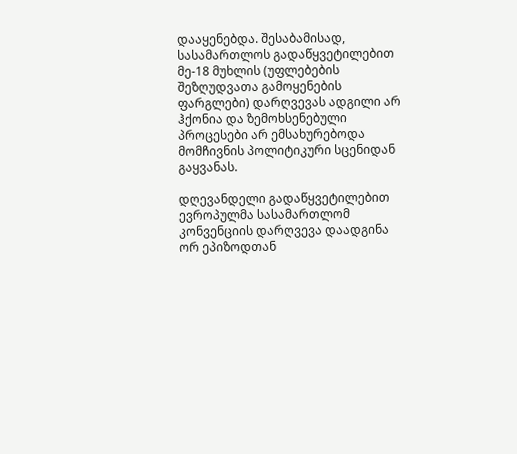დააყენებდა. შესაბამისად, სასამართლოს გადაწყვეტილებით მე-18 მუხლის (უფლებების შეზღუდვათა გამოყენების ფარგლები) დარღვევას ადგილი არ ჰქონია და ზემოხსენებული პროცესები არ ემსახურებოდა მომჩივნის პოლიტიკური სცენიდან გაყვანას.

დღევანდელი გადაწყვეტილებით ევროპულმა სასამართლომ კონვენციის დარღვევა დაადგინა ორ ეპიზოდთან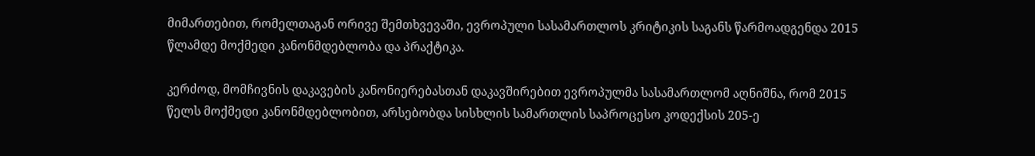მიმართებით, რომელთაგან ორივე შემთხვევაში, ევროპული სასამართლოს კრიტიკის საგანს წარმოადგენდა 2015 წლამდე მოქმედი კანონმდებლობა და პრაქტიკა.

კერძოდ, მომჩივნის დაკავების კანონიერებასთან დაკავშირებით ევროპულმა სასამართლომ აღნიშნა, რომ 2015 წელს მოქმედი კანონმდებლობით, არსებობდა სისხლის სამართლის საპროცესო კოდექსის 205-ე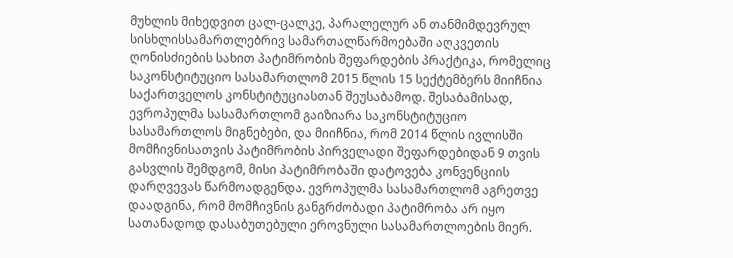მუხლის მიხედვით ცალ-ცალკე, პარალელურ ან თანმიმდევრულ სისხლისსამართლებრივ სამართალწარმოებაში აღკვეთის ღონისძიების სახით პატიმრობის შეფარდების პრაქტიკა, რომელიც საკონსტიტუციო სასამართლომ 2015 წლის 15 სექტემბერს მიიჩნია საქართველოს კონსტიტუციასთან შეუსაბამოდ. შესაბამისად, ევროპულმა სასამართლომ გაიზიარა საკონსტიტუციო სასამართლოს მიგნებები, და მიიჩნია, რომ 2014 წლის ივლისში მომჩივნისათვის პატიმრობის პირველადი შეფარდებიდან 9 თვის გასვლის შემდგომ, მისი პატიმრობაში დატოვება კონვენციის დარღვევას წარმოადგენდა. ევროპულმა სასამართლომ აგრეთვე დაადგინა, რომ მომჩივნის განგრძობადი პატიმრობა არ იყო სათანადოდ დასაბუთებული ეროვნული სასამართლოების მიერ.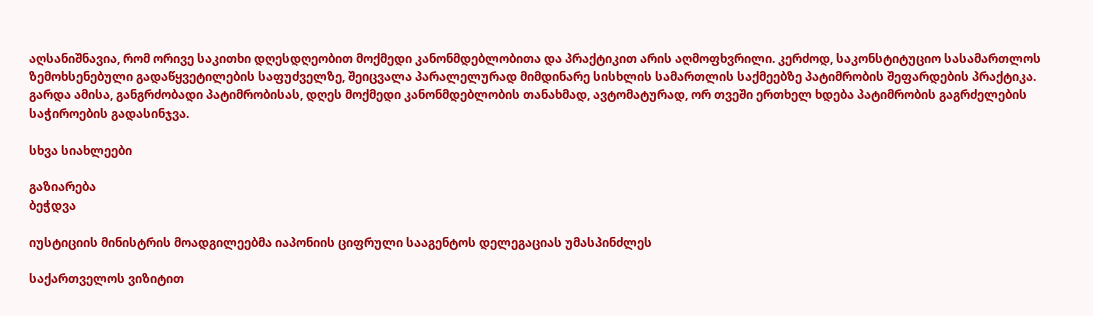აღსანიშნავია, რომ ორივე საკითხი დღესდღეობით მოქმედი კანონმდებლობითა და პრაქტიკით არის აღმოფხვრილი. კერძოდ, საკონსტიტუციო სასამართლოს ზემოხსენებული გადაწყვეტილების საფუძველზე, შეიცვალა პარალელურად მიმდინარე სისხლის სამართლის საქმეებზე პატიმრობის შეფარდების პრაქტიკა. გარდა ამისა, განგრძობადი პატიმრობისას, დღეს მოქმედი კანონმდებლობის თანახმად, ავტომატურად, ორ თვეში ერთხელ ხდება პატიმრობის გაგრძელების საჭიროების გადასინჯვა.

სხვა სიახლეები

გაზიარება
ბეჭდვა

იუსტიციის მინისტრის მოადგილეებმა იაპონიის ციფრული სააგენტოს დელეგაციას უმასპინძლეს

საქართველოს ვიზიტით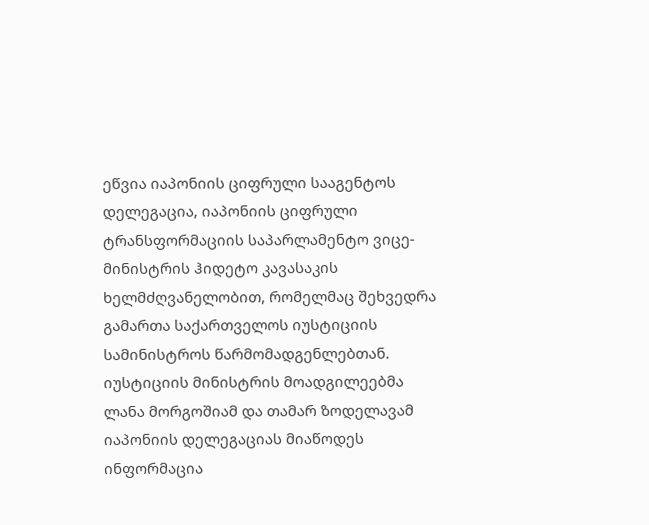ეწვია იაპონიის ციფრული სააგენტოს დელეგაცია, იაპონიის ციფრული ტრანსფორმაციის საპარლამენტო ვიცე-მინისტრის ჰიდეტო კავასაკის ხელმძღვანელობით, რომელმაც შეხვედრა გამართა საქართველოს იუსტიციის სამინისტროს წარმომადგენლებთან. იუსტიციის მინისტრის მოადგილეებმა ლანა მორგოშიამ და თამარ ზოდელავამ იაპონიის დელეგაციას მიაწოდეს ინფორმაცია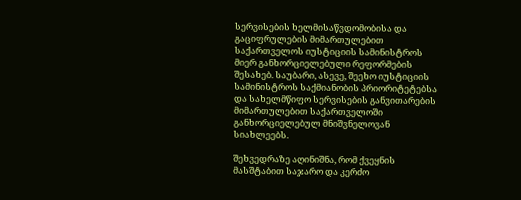სერვისების ხელმისაწვდომობისა და გაციფრულების მიმართულებით საქართველოს იუსტიციის სამინისტროს მიერ განხორციელებული რეფორმების შესახებ. საუბარი, ასევე, შეეხო იუსტიციის სამინისტროს საქმიანობის პრიორიტეტებსა და სახელმწიფო სერვისების განვითარების მიმართულებით საქართველოში განხორციელებულ მნიშვნელოვან სიახლეებს.

შეხვედრაზე აღინიშნა, რომ ქვეყნის მასშტაბით საჯარო და კერძო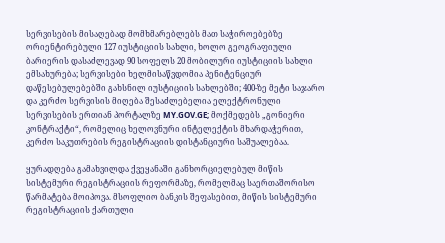სერვისების მისაღებად მომხმარებლებს მათ საჭიროებებზე ორიენტირებული 127 იუსტიციის სახლი, ხოლო გეოგრაფიული ბარიერის დასაძლევად 90 სოფელს 20 მობილური იუსტიციის სახლი ემსახურება; სერვისები ხელმისაწვდომია პენიტენციურ დაწესებულებებში გახსნილ იუსტიციის სახლებში; 400-ზე მეტი საჯარო და კერძო სერვისის მიღება შესაძლებელია ელექტრონული სერვისების ერთიან პორტალზე MY.GOV.GE; მოქმედებს „გონიერი კონტრაქტი“, რომელიც ხელოვნური ინტელექტის მხარდაჭერით, კერძო საკუთრების რეგისტრაციის დისტანციური საშუალებაა.

ყურადღება გამახვილდა ქვეყანაში განხორციელებულ მიწის სისტემური რეგისტრაციის რეფორმაზე, რომელმაც საერთაშორისო წარმატება მოიპოვა. მსოფლიო ბანკის შეფასებით, მიწის სისტემური რეგისტრაციის ქართული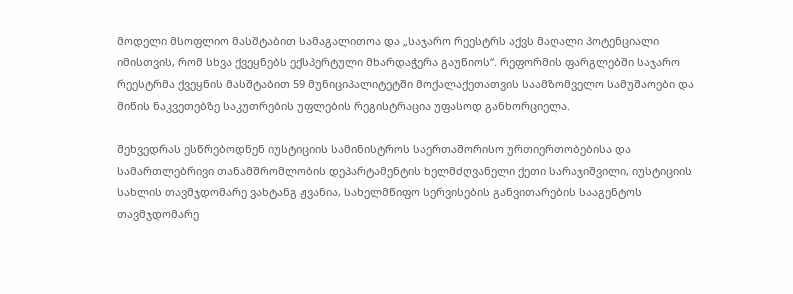მოდელი მსოფლიო მასშტაბით სამაგალითოა და „საჯარო რეესტრს აქვს მაღალი პოტენციალი იმისთვის, რომ სხვა ქვეყნებს ექსპერტული მხარდაჭერა გაუწიოს“. რეფორმის ფარგლებში საჯარო რეესტრმა ქვეყნის მასშტაბით 59 მუნიციპალიტეტში მოქალაქეთათვის საამზომველო სამუშაოები და მიწის ნაკვეთებზე საკუთრების უფლების რეგისტრაცია უფასოდ განხორციელა.

შეხვედრას ესწრებოდნენ იუსტიციის სამინისტროს საერთაშორისო ურთიერთობებისა და სამართლებრივი თანამშრომლობის დეპარტამენტის ხელმძღვანელი ქეთი სარაჯიშვილი, იუსტიციის სახლის თავმჯდომარე ვახტანგ ჟვანია, სახელმწიფო სერვისების განვითარების სააგენტოს თავმჯდომარე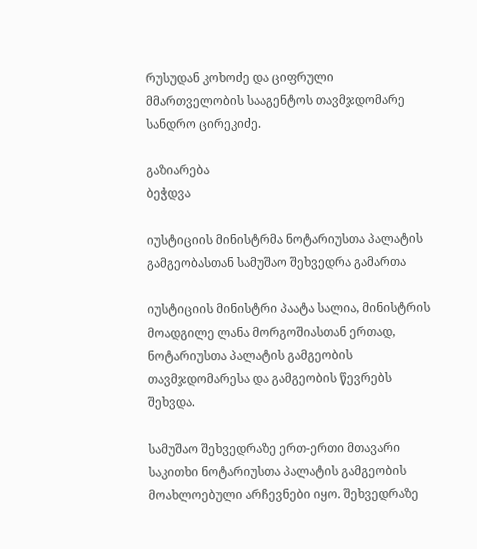რუსუდან კოხოძე და ციფრული მმართველობის სააგენტოს თავმჯდომარე სანდრო ცირეკიძე.

გაზიარება
ბეჭდვა

იუსტიციის მინისტრმა ნოტარიუსთა პალატის გამგეობასთან სამუშაო შეხვედრა გამართა

იუსტიციის მინისტრი პაატა სალია, მინისტრის მოადგილე ლანა მორგოშიასთან ერთად, ნოტარიუსთა პალატის გამგეობის თავმჯდომარესა და გამგეობის წევრებს შეხვდა.

სამუშაო შეხვედრაზე ერთ-ერთი მთავარი საკითხი ნოტარიუსთა პალატის გამგეობის მოახლოებული არჩევნები იყო. შეხვედრაზე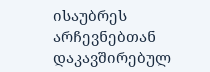ისაუბრეს არჩევნებთან დაკავშირებულ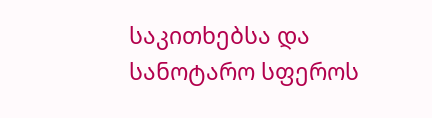საკითხებსა და სანოტარო სფეროს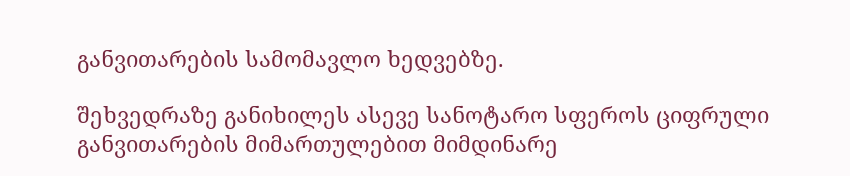განვითარების სამომავლო ხედვებზე.

შეხვედრაზე განიხილეს ასევე სანოტარო სფეროს ციფრული განვითარების მიმართულებით მიმდინარე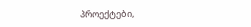პროექტები,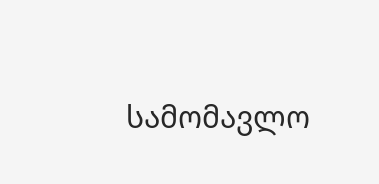სამომავლო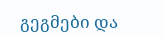გეგმები და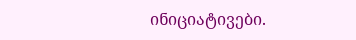ინიციატივები.